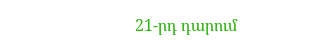21-րդ դարում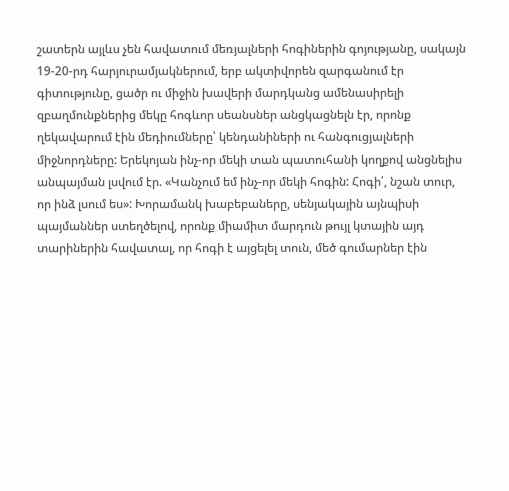շատերն այլևս չեն հավատում մեռյալների հոգիներին գոյությանը, սակայն 19-20-րդ հարյուրամյակներում, երբ ակտիվորեն զարգանում էր գիտությունը, ցածր ու միջին խավերի մարդկանց ամենասիրելի զբաղմունքներից մեկը հոգևոր սեանսներ անցկացնելն էր, որոնք ղեկավարում էին մեդիումները՝ կենդանիների ու հանգուցյալների միջնորդները: Երեկոյան ինչ-որ մեկի տան պատուհանի կողքով անցնելիս անպայման լսվում էր. «Կանչում եմ ինչ-որ մեկի հոգին: Հոգի՛, նշան տուր, որ ինձ լսում ես»: Խորամանկ խաբեբաները, սենյակային այնպիսի պայմաններ ստեղծելով, որոնք միամիտ մարդուն թույլ կտային այդ տարիներին հավատալ, որ հոգի է այցելել տուն, մեծ գումարներ էին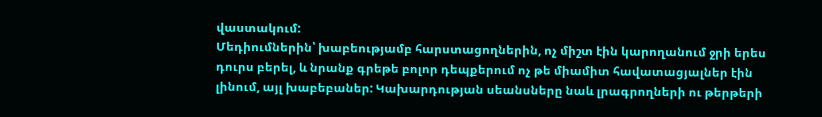վաստակում:
Մեդիումներին՝ խաբեությամբ հարստացողներին, ոչ միշտ էին կարողանում ջրի երես դուրս բերել, և նրանք գրեթե բոլոր դեպքերում ոչ թե միամիտ հավատացյալներ էին լինում, այլ խաբեբաներ: Կախարդության սեանսները նաև լրագրողների ու թերթերի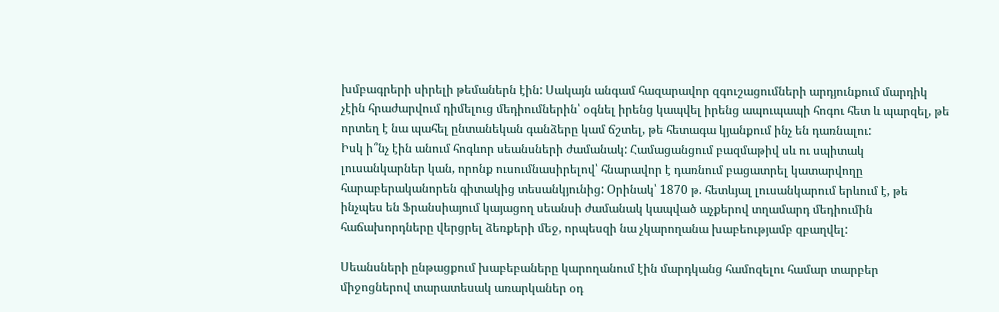խմբագրերի սիրելի թեմաներն էին: Սակայն անգամ հազարավոր զգուշացումների արդյունքում մարդիկ չէին հրաժարվում դիմելուց մեդիումներին՝ օգնել իրենց կապվել իրենց ապուպապի հոգու հետ և պարզել, թե որտեղ է նա պահել ընտանեկան գանձերը կամ ճշտել, թե հետագա կյանքում ինչ են դառնալու:
Իսկ ի՞նչ էին անում հոգևոր սեանսների ժամանակ: Համացանցում բազմաթիվ սև ու սպիտակ լուսանկարներ կան, որոնք ուսումնասիրելով՝ հնարավոր է դառնում բացատրել կատարվողը հարաբերականորեն գիտակից տեսանկյունից: Օրինակ՝ 1870 թ. հետևյալ լուսանկարում երևում է, թե ինչպես են Ֆրանսիայում կայացող սեանսի ժամանակ կապված աչքերով տղամարդ մեդիումին հաճախորդները վերցրել ձեռքերի մեջ, որպեսզի նա չկարողանա խաբեությամբ զբաղվել:

Սեանսների ընթացքում խաբեբաները կարողանում էին մարդկանց համոզելու համար տարբեր միջոցներով տարատեսակ առարկաներ օդ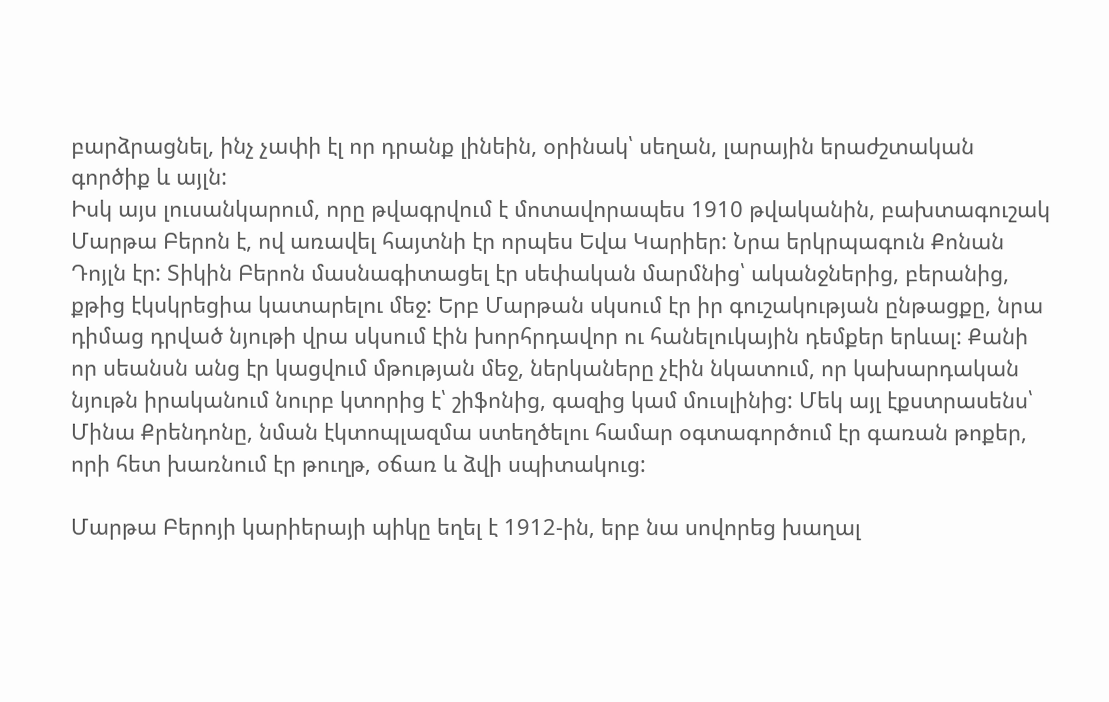բարձրացնել, ինչ չափի էլ որ դրանք լինեին, օրինակ՝ սեղան, լարային երաժշտական գործիք և այլն:
Իսկ այս լուսանկարում, որը թվագրվում է մոտավորապես 1910 թվականին, բախտագուշակ Մարթա Բերոն է, ով առավել հայտնի էր որպես Եվա Կարիեր: Նրա երկրպագուն Քոնան Դոյլն էր: Տիկին Բերոն մասնագիտացել էր սեփական մարմնից՝ ականջներից, բերանից, քթից էկսկրեցիա կատարելու մեջ: Երբ Մարթան սկսում էր իր գուշակության ընթացքը, նրա դիմաց դրված նյութի վրա սկսում էին խորհրդավոր ու հանելուկային դեմքեր երևալ: Քանի որ սեանսն անց էր կացվում մթության մեջ, ներկաները չէին նկատում, որ կախարդական նյութն իրականում նուրբ կտորից է՝ շիֆոնից, գազից կամ մուսլինից: Մեկ այլ էքստրասենս՝ Մինա Քրենդոնը, նման էկտոպլազմա ստեղծելու համար օգտագործում էր գառան թոքեր, որի հետ խառնում էր թուղթ, օճառ և ձվի սպիտակուց:

Մարթա Բերոյի կարիերայի պիկը եղել է 1912-ին, երբ նա սովորեց խաղալ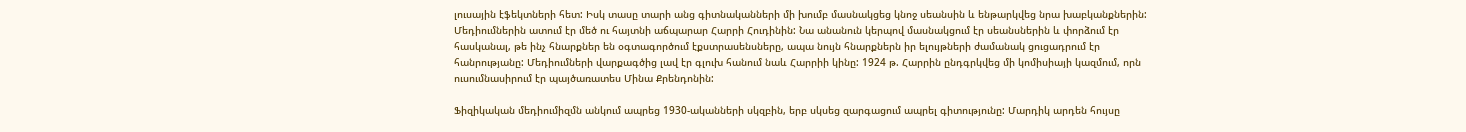լուսային էֆեկտների հետ: Իսկ տասը տարի անց գիտնականների մի խումբ մասնակցեց կնոջ սեանսին և ենթարկվեց նրա խաբկանքներին:
Մեդիումներին ատում էր մեծ ու հայտնի աճպարար Հարրի Հուդինին: Նա անանուն կերպով մասնակցում էր սեանսներին և փորձում էր հասկանալ, թե ինչ հնարքներ են օգտագործում էքստրասենսները, ապա նույն հնարքներն իր ելույթների ժամանակ ցուցադրում էր հանրությանը: Մեդիումների վարքագծից լավ էր գլուխ հանում նաև Հարրիի կինը: 1924 թ. Հարրին ընդգրկվեց մի կոմիսիայի կազմում, որն ուսումնասիրում էր պայծառատես Մինա Քրենդոնին:

Ֆիզիկական մեդիումիզմն անկում ապրեց 1930-ականների սկզբին, երբ սկսեց զարգացում ապրել գիտությունը: Մարդիկ արդեն հույսը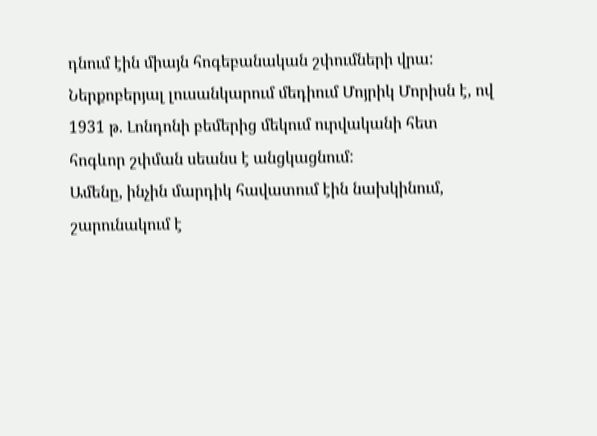դնում էին միայն հոգեբանական շփումների վրա: Ներքոբերյալ լուսանկարում մեդիում Մոյրիկ Մորիսն է, ով 1931 թ. Լոնդոնի բեմերից մեկում ուրվականի հետ հոգևոր շփման սեանս է անցկացնում:
Ամենը, ինչին մարդիկ հավատում էին նախկինում, շարունակում է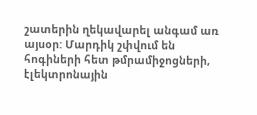շատերին ղեկավարել անգամ առ այսօր: Մարդիկ շփվում են հոգիների հետ թմրամիջոցների, էլեկտրոնային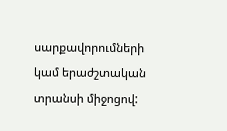սարքավորումների կամ երաժշտական տրանսի միջոցով: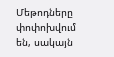Մեթոդները փոփոխվում են, սակայն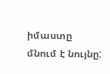իմաստը մնում է նույնը: